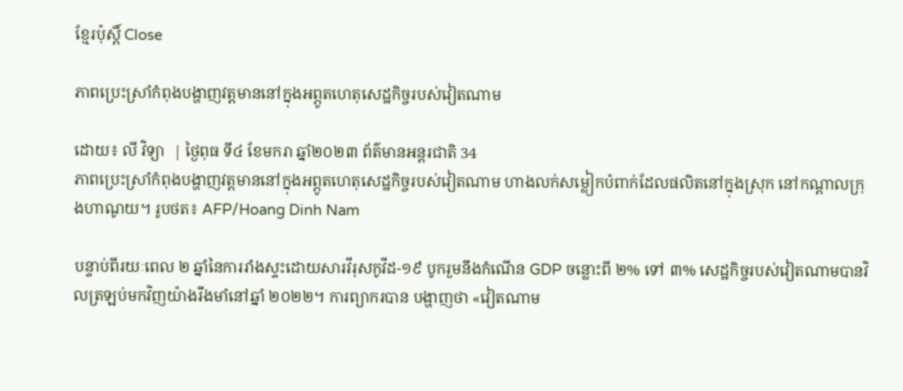ខ្មែរប៉ុស្ដិ៍ Close

ភាពប្រេះស្រាំកំពុងបង្ហាញវត្តមាននៅក្នុងអព្ភូតហេតុសេដ្ឋកិច្ចរបស់វៀតណាម

ដោយ៖ លី វិទ្យា  | ថ្ងៃពុធ ទី៤ ខែមករា ឆ្នាំ២០២៣ ព័ត៌មានអន្តរជាតិ 34
ភាពប្រេះស្រាំកំពុងបង្ហាញវត្តមាននៅក្នុងអព្ភូតហេតុសេដ្ឋកិច្ចរបស់វៀតណាម ហាងលក់សម្លៀកបំពាក់ដែលផលិតនៅក្នុងស្រុក នៅកណ្តាលក្រុងហាណូយ។ រូបថត៖ AFP/Hoang Dinh Nam

បន្ទាប់ពីរយៈពេល ២ ឆ្នាំនៃការរាំងស្ទះដោយសារវីរុសកូវីដ-១៩ បូករួមនឹងកំណើន GDP ចន្លោះពី ២% ទៅ ៣% សេដ្ឋកិច្ចរបស់វៀតណាមបានវិលត្រឡប់មកវិញយ៉ាងរឹងមាំនៅឆ្នាំ ២០២២។ ការព្យាករបាន បង្ហាញថា «វៀតណាម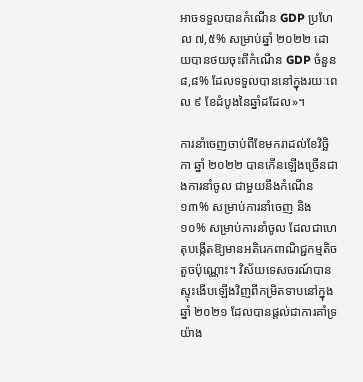អាចទទួលបានកំណើន GDP ប្រហែល ៧,៥% សម្រាប់ឆ្នាំ ២០២២ ដោយបានថយចុះពីកំណើន GDP ចំនួន ៨,៨% ដែលទទួលបាននៅក្នុងរយៈពេល ៩ ខែដំបូងនៃឆ្នាំដដែល»។

ការនាំចេញចាប់ពីខែមករាដល់ខែវិច្ឆិកា ឆ្នាំ ២០២២ បានកើនឡើងច្រើនជាងការនាំចូល ជាមួយនឹងកំណើន ១៣% សម្រាប់ការនាំចេញ និង ១០% សម្រាប់ការនាំចូល ដែលជាហេតុបង្កើតឱ្យមានអតិរេកពាណិជ្ជកម្មតិចតួចប៉ុណ្ណោះ។ វិស័យទេសចរណ៍បានស្ទុះងើបឡើងវិញពីកម្រិតទាបនៅក្នុងឆ្នាំ ២០២១ ដែលបានផ្តល់ជាការគាំទ្រយ៉ាង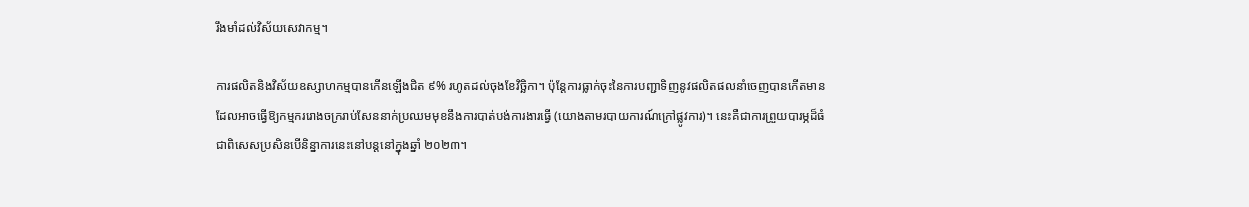រឹងមាំដល់វិស័យសេវាកម្ម។

ការផលិតនិងវិស័យឧស្សាហកម្មបានកើនឡើងជិត ៩% រហូតដល់ចុងខែវិច្ឆិកា។ ប៉ុន្តែការធ្លាក់ចុះនៃការបញ្ជាទិញនូវផលិតផលនាំចេញបានកើតមាន ដែលអាចធ្វើឱ្យកម្មកររោងចក្ររាប់សែននាក់ប្រឈមមុខនឹងការបាត់បង់ការងារធ្វើ (យោងតាមរបាយការណ៍ក្រៅផ្លូវការ)។ នេះគឺជាការព្រួយបារម្ភដ៏ធំ ជាពិសេសប្រសិនបើនិន្នាការនេះនៅបន្តនៅក្នុងឆ្នាំ ២០២៣។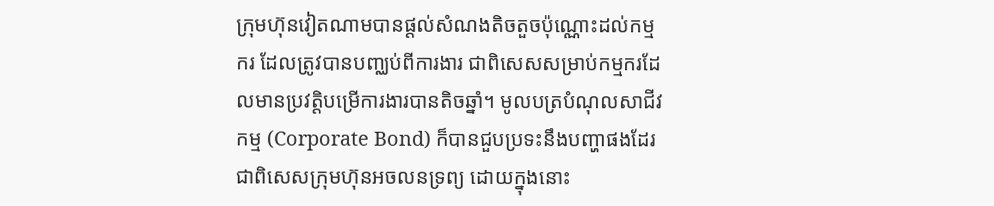ក្រុមហ៊ុនវៀតណាមបានផ្តល់សំណងតិចតួចប៉ុណ្ណោះដល់កម្មករ ដែលត្រូវបានបញ្ឈប់ពីការងារ ជាពិសេសសម្រាប់កម្មករដែលមានប្រវត្តិបម្រើការងារបានតិចឆ្នាំ។ មូលបត្របំណុលសាជីវកម្ម (Corporate Bond) ក៏បានជួបប្រទះនឹងបញ្ហាផងដែរ ជាពិសេសក្រុមហ៊ុនអចលនទ្រព្យ ដោយក្នុងនោះ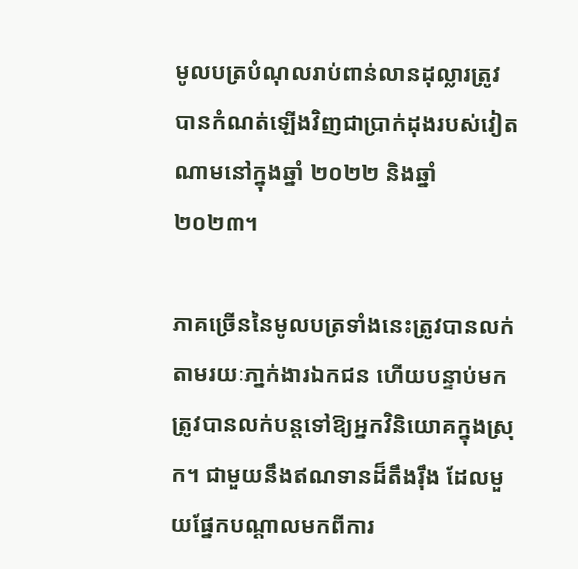មូលបត្របំណុលរាប់ពាន់លានដុល្លារត្រូវបានកំណត់ឡើងវិញជាប្រាក់ដុងរបស់វៀតណាមនៅក្នុងឆ្នាំ ២០២២ និងឆ្នាំ ២០២៣។

ភាគច្រើននៃមូលបត្រទាំងនេះត្រូវបានលក់តាមរយៈភា្នក់ងារឯកជន ហើយបន្ទាប់មកត្រូវបានលក់បន្តទៅឱ្យអ្នកវិនិយោគក្នុងស្រុក។ ជាមួយនឹងឥណទានដ៏តឹងរ៉ឹង ដែលមួយផ្នែកបណ្ដាលមកពីការ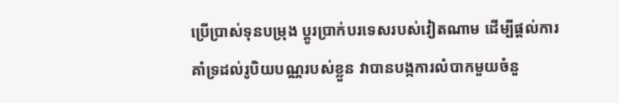ប្រើប្រាស់ទុនបម្រុង ប្តូរប្រាក់បរទេសរបស់វៀតណាម ដើម្បីផ្តល់ការគាំទ្រដល់រូបិយបណ្ណរបស់ខ្លួន វាបានបង្កការលំបាកមួយចំនួ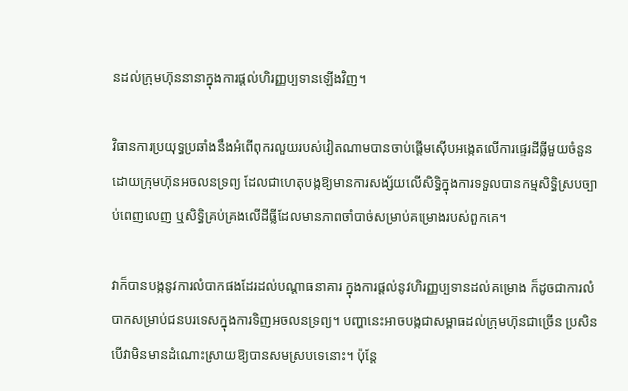នដល់ក្រុមហ៊ុននានាក្នុងការផ្តល់ហិរញ្ញប្បទានឡើងវិញ។

វិធានការប្រយុទ្ធប្រឆាំងនឹងអំពើពុករលួយរបស់វៀតណាមបានចាប់ផ្តើមស៊ើបអង្កេតលើការផ្ទេរដីធ្លីមួយចំនួនដោយក្រុមហ៊ុនអចលនទ្រព្យ ដែលជាហេតុបង្កឱ្យមានការសង្ស័យលើសិទ្ធិក្នុងការទទួលបានកម្មសិទ្ធិស្របច្បាប់ពេញលេញ ឬសិទ្ធិគ្រប់គ្រងលើដីធ្លីដែលមានភាពចាំបាច់សម្រាប់គម្រោងរបស់ពួកគេ។

វាក៏បានបង្កនូវការលំបាកផងដែរដល់បណ្តាធនាគារ ក្នុងការផ្តល់នូវហិរញ្ញប្បទានដល់គម្រោង ក៏ដូចជាការលំបាកសម្រាប់ជនបរទេសក្នុងការទិញអចលនទ្រព្យ។ បញ្ហានេះអាចបង្កជាសម្ពាធដល់ក្រុមហ៊ុនជាច្រើន ប្រសិនបើវាមិនមានដំណោះស្រាយឱ្យបានសមស្របទេនោះ។ ប៉ុន្តែ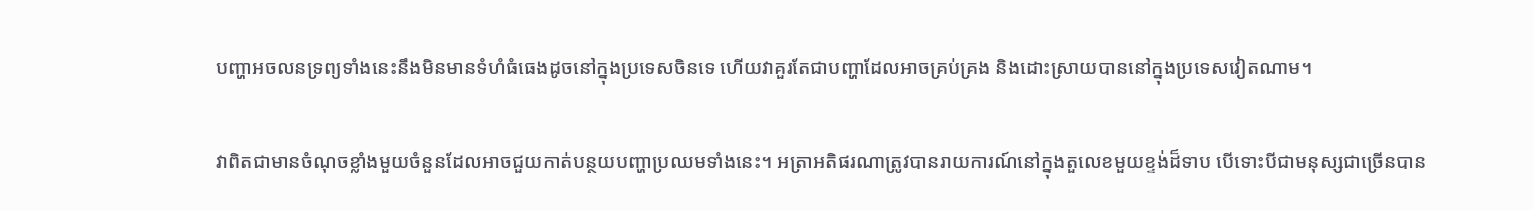បញ្ហាអចលនទ្រព្យទាំងនេះនឹងមិនមានទំហំធំធេងដូចនៅក្នុងប្រទេសចិនទេ ហើយវាគួរតែជាបញ្ហាដែលអាចគ្រប់គ្រង និងដោះស្រាយបាននៅក្នុងប្រទេសវៀតណាម។

វាពិតជាមានចំណុចខ្លាំងមួយចំនួនដែលអាចជួយកាត់បន្ថយបញ្ហាប្រឈមទាំងនេះ។ អត្រាអតិផរណាត្រូវបានរាយការណ៍នៅក្នុងតួលេខមួយខ្ទង់ដ៏ទាប បើទោះបីជាមនុស្សជាច្រើនបាន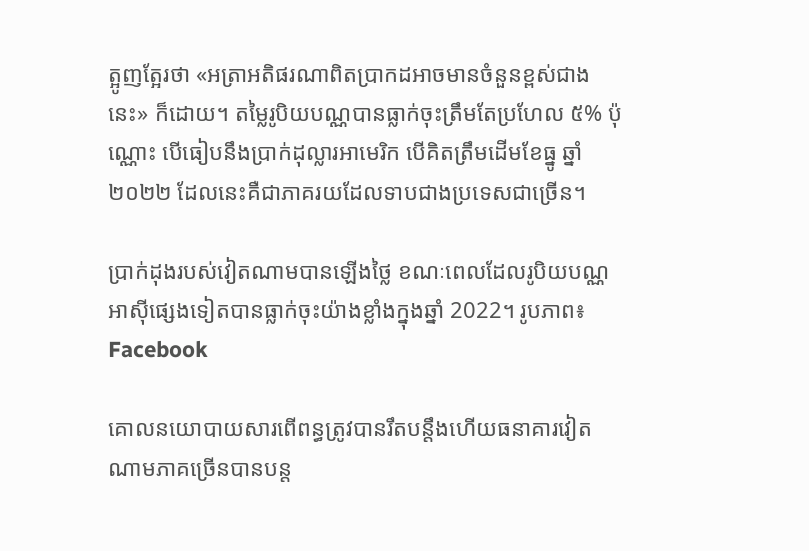ត្អូញត្អែរថា «អត្រាអតិផរណាពិតប្រាកដអាចមានចំនួនខ្ពស់ជាងនេះ» ក៏ដោយ។ តម្លៃរូបិយបណ្ណបានធ្លាក់ចុះត្រឹមតែប្រហែល ៥% ប៉ុណ្ណោះ បើធៀបនឹងប្រាក់ដុល្លារអាមេរិក បើគិតត្រឹមដើមខែធ្នូ ឆ្នាំ ២០២២ ដែលនេះគឺជាភាគរយដែលទាបជាងប្រទេសជាច្រើន។

ប្រាក់ដុងរបស់វៀតណាមបានឡើងថ្លៃ ខណៈពេលដែលរូបិយបណ្ណអាស៊ីផ្សេងទៀតបានធ្លាក់ចុះយ៉ាងខ្លាំងក្នុងឆ្នាំ 2022។ រូបភាព៖ Facebook

គោលនយោបាយសារពើពន្ធត្រូវបានរឹតបន្តឹងហើយធនាគារវៀតណាមភាគច្រើនបានបន្ត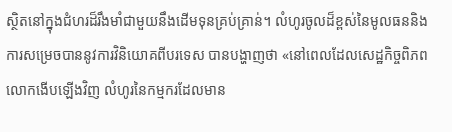ស្ថិតនៅក្នុងជំហរដ៏រឹងមាំជាមួយនឹងដើមទុនគ្រប់គ្រាន់។ លំហូរចូលដ៏ខ្ពស់នៃមូលធននិងការសម្រេចបាននូវការវិនិយោគពីបរទេស បានបង្ហាញថា «នៅពេលដែលសេដ្ឋកិច្ចពិភពលោកងើបឡើងវិញ លំហូរនៃកម្មករដែលមាន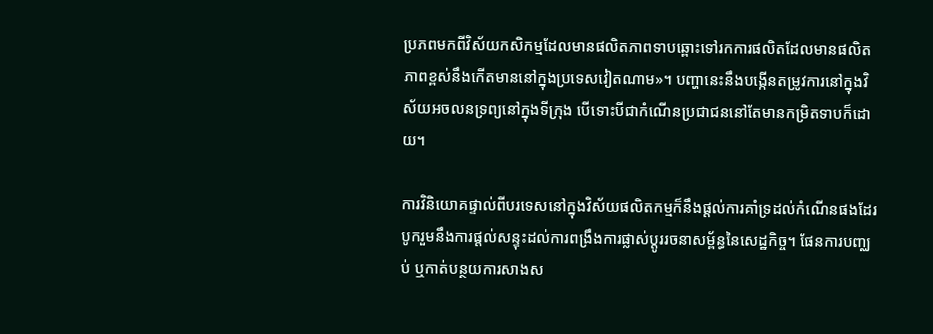ប្រភពមកពីវិស័យកសិកម្មដែលមានផលិតភាពទាបឆ្ពោះទៅរកការផលិតដែលមានផលិតភាពខ្ពស់នឹងកើតមាននៅក្នុងប្រទេសវៀតណាម»។ បញ្ហានេះនឹងបង្កើនតម្រូវការនៅក្នុងវិស័យអចលនទ្រព្យនៅក្នុងទីក្រុង បើទោះបីជាកំណើនប្រជាជននៅតែមានកម្រិតទាបក៏ដោយ។

ការវិនិយោគផ្ទាល់ពីបរទេសនៅក្នុងវិស័យផលិតកម្មក៏នឹងផ្តល់ការគាំទ្រដល់កំណើនផងដែរ បូករួមនឹងការផ្តល់សន្ទុះដល់ការពង្រឹងការផ្លាស់ប្តូររចនាសម្ព័ន្ធនៃសេដ្ឋកិច្ច។ ផែនការបញ្ឈប់ ឬកាត់បន្ថយការសាងស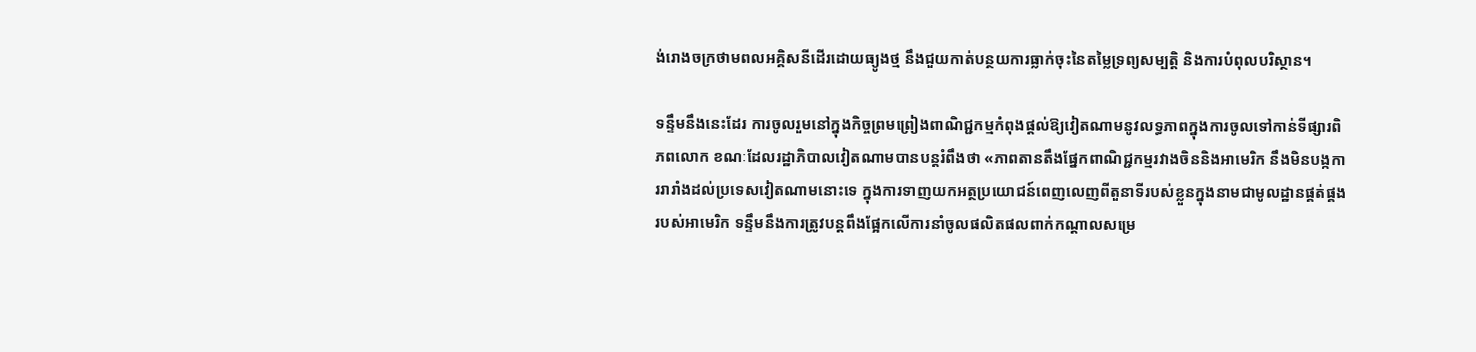ង់រោងចក្រថាមពលអគ្គិសនីដើរដោយធ្យូងថ្ម នឹងជួយកាត់បន្ថយការធ្លាក់ចុះនៃតម្លៃទ្រព្យសម្បត្តិ និងការបំពុលបរិស្ថាន។

ទន្ទឹមនឹងនេះដែរ ការចូលរួមនៅក្នុងកិច្ចព្រមព្រៀងពាណិជ្ជកម្មកំពុងផ្តល់ឱ្យវៀតណាមនូវលទ្ធភាពក្នុងការចូលទៅកាន់ទីផ្សារពិភពលោក ខណៈដែលរដ្ឋាភិបាលវៀតណាមបានបន្តរំពឹងថា «ភាពតានតឹងផ្នែកពាណិជ្ជកម្មរវាងចិននិងអាមេរិក នឹងមិនបង្កការរារាំងដល់ប្រទេសវៀតណាមនោះទេ ក្នុងការទាញយកអត្ថប្រយោជន៍ពេញលេញពីតួនាទីរបស់ខ្លួនក្នុងនាមជាមូលដ្ឋានផ្គត់ផ្គងរបស់អាមេរិក ទន្ទឹមនឹងការត្រូវបន្តពឹងផ្អែកលើការនាំចូលផលិតផលពាក់កណ្តាលសម្រេ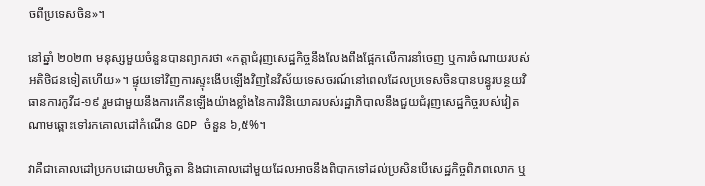ចពីប្រទេសចិន»។

នៅឆ្នាំ ២០២៣ មនុស្សមួយចំនួនបានព្យាករថា «កត្តាជំរុញសេដ្ឋកិច្ចនឹងលែងពឹងផ្អែកលើការនាំចេញ ឬការចំណាយរបស់អតិថិជនទៀតហើយ»។ ផ្ទុយទៅវិញការស្ទុះងើបឡើងវិញនៃវិស័យទេសចរណ៍នៅពេលដែលប្រទេសចិនបានបន្ធូរបន្ថយវិធានការកូវីដ-១៩ រួមជាមួយនឹងការកើនឡើងយ៉ាងខ្លាំងនៃការវិនិយោគរបស់រដ្ឋាភិបាលនឹងជួយជំរុញសេដ្ឋកិច្ចរបស់វៀតណាមឆ្ពោះទៅរកគោលដៅកំណើន GDP ចំនួន ៦,៥%។

វាគឺជាគោលដៅប្រកបដោយមហិច្ឆតា និងជាគោលដៅមួយដែលអាចនឹងពិបាកទៅដល់ប្រសិនបើសេដ្ឋកិច្ចពិភពលោក ឬ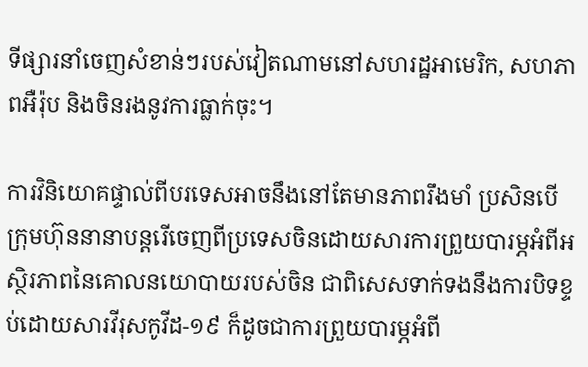ទីផ្សារនាំចេញសំខាន់ៗរបស់វៀតណាមនៅសហរដ្ឋអាមេរិក, សហភាពអឺរ៉ុប និងចិនរងនូវការធ្លាក់ចុះ។

ការវិនិយោគផ្ទាល់ពីបរទេសអាចនឹងនៅតែមានភាពរឹងមាំ ប្រសិនបើក្រុមហ៊ុននានាបន្តរើចេញពីប្រទេសចិនដោយសារការព្រួយបារម្ភអំពីអស្ថិរភាពនៃគោលនយោបាយរបស់ចិន ជាពិសេសទាក់ទងនឹងការបិទខ្ទប់ដោយសារវីរុសកូវីដ-១៩ ក៏ដូចជាការព្រួយបារម្ភអំពី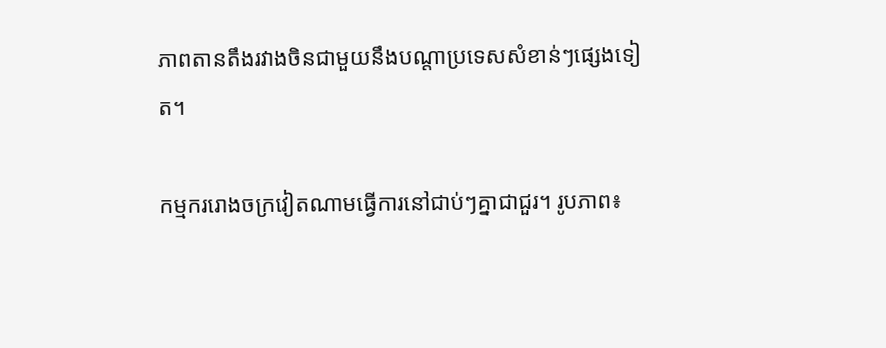ភាពតានតឹងរវាងចិនជាមួយនឹងបណ្តាប្រទេសសំខាន់ៗផ្សេងទៀត។

កម្មកររោងចក្រវៀតណាមធ្វើការនៅជាប់ៗគ្នាជាជួរ។ រូបភាព៖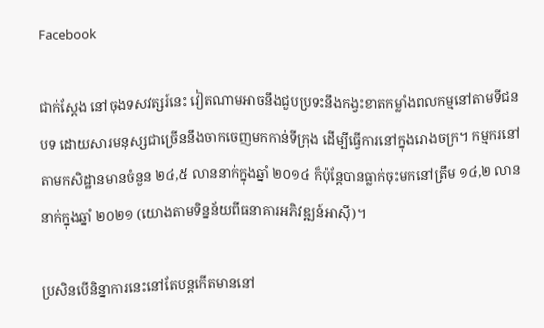Facebook

ជាក់ស្តែង នៅចុងទសវត្សរ៍នេះ វៀតណាមអាចនឹងជួបប្រទះនឹងកង្វះខាតកម្លាំងពលកម្មនៅតាមទីជនបទ ដោយសារមនុស្សជាច្រើននឹងចាកចេញមកកាន់ទីក្រុង ដើម្បីធ្វើការនៅក្នុងរោងចក្រ។ កម្មករនៅតាមកសិដ្ឋានមានចំនួន ២៤,៥ លាននាក់ក្នុងឆ្នាំ ២០១៤ ក៏ប៉ុន្តែបានធ្លាក់ចុះមកនៅត្រឹម ១៤,២ លាននាក់ក្នុងឆ្នាំ ២០២១ (យោងតាមទិន្នន័យពីធនាគារអភិវឌ្ឍន៍អាស៊ី)។

ប្រសិនបើនិន្នាការនេះនៅតែបន្តកើតមាននៅ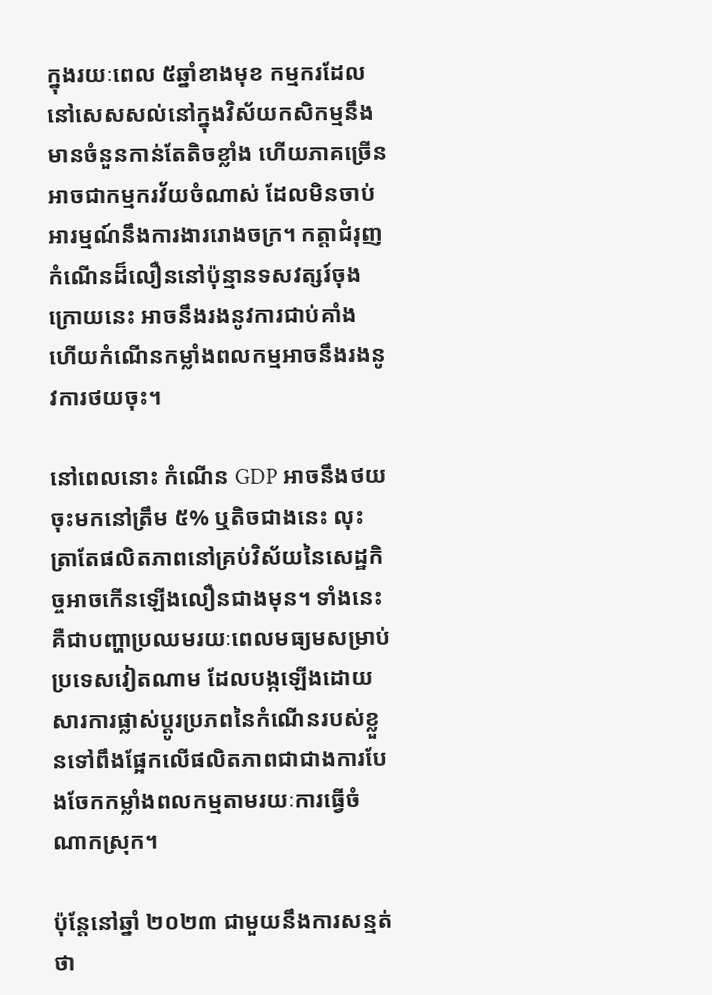ក្នុងរយៈពេល ៥ឆ្នាំខាងមុខ កម្មករដែលនៅសេសសល់នៅក្នុងវិស័យកសិកម្មនឹងមានចំនួនកាន់តែតិចខ្លាំង ហើយភាគច្រើនអាចជាកម្មករវ័យចំណាស់ ដែលមិនចាប់អារម្មណ៍នឹងការងាររោងចក្រ។ កត្តាជំរុញកំណើនដ៏លឿននៅប៉ុន្មានទសវត្សរ៍ចុងក្រោយនេះ អាចនឹងរងនូវការជាប់គាំង ហើយកំណើនកម្លាំងពលកម្មអាចនឹងរងនូវការថយចុះ។

នៅពេលនោះ កំណើន GDP អាចនឹងថយចុះមកនៅត្រឹម ៥% ឬតិចជាងនេះ លុះត្រាតែផលិតភាពនៅគ្រប់វិស័យនៃសេដ្ឋកិច្ចអាចកើនឡើងលឿនជាងមុន។ ទាំងនេះគឺជាបញ្ហាប្រឈមរយៈពេលមធ្យមសម្រាប់ប្រទេសវៀតណាម ដែលបង្កឡើងដោយសារការផ្លាស់ប្តូរប្រភពនៃកំណើនរបស់ខ្លួនទៅពឹងផ្អែកលើផលិតភាពជាជាងការបែងចែកកម្លាំងពលកម្មតាមរយៈការធ្វើចំណាកស្រុក។

ប៉ុន្តែនៅឆ្នាំ ២០២៣ ជាមួយនឹងការសន្មត់ថា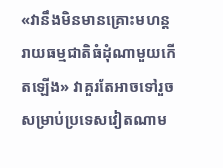«វានឹងមិនមានគ្រោះមហន្តរាយធម្មជាតិធំដុំណាមួយកើតឡើង» វាគួរតែអាចទៅរួចសម្រាប់ប្រទេសវៀតណាម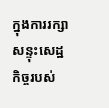ក្នុងការរក្សាសន្ទុះសេដ្ឋកិច្ចរបស់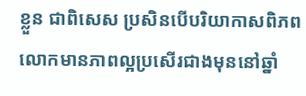ខ្លួន ជាពិសេស ប្រសិនបើបរិយាកាសពិភពលោកមានភាពល្អប្រសើរជាងមុននៅឆ្នាំ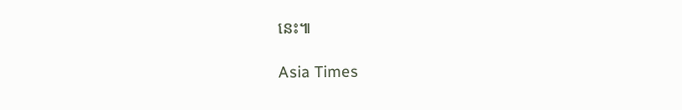នេះ៕

Asia Times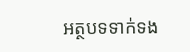អត្ថបទទាក់ទង